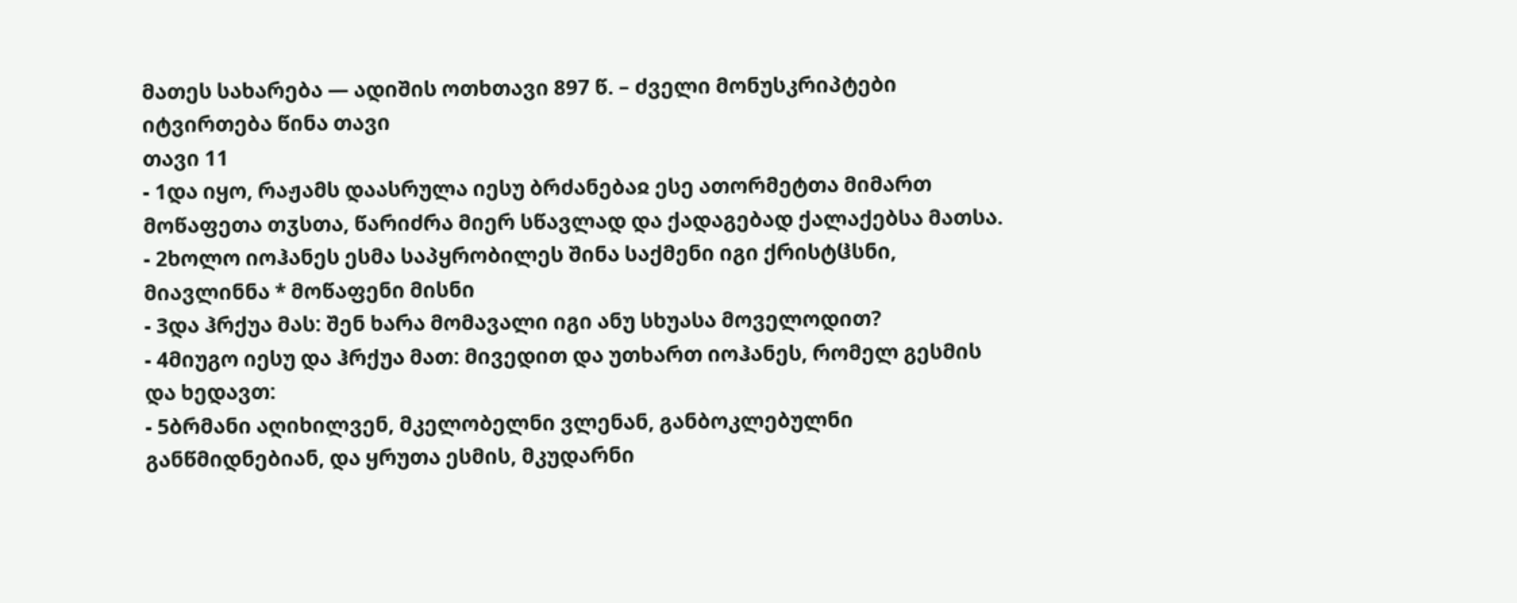მათეს სახარება — ადიშის ოთხთავი 897 წ. – ძველი მონუსკრიპტები
იტვირთება წინა თავი
თავი 11
- 1და იყო, რაჟამს დაასრულა იესუ ბრძანებაჲ ესე ათორმეტთა მიმართ მოწაფეთა თჳსთა, წარიძრა მიერ სწავლად და ქადაგებად ქალაქებსა მათსა.
- 2ხოლო იოჰანეს ესმა საპყრობილეს შინა საქმენი იგი ქრისტჱსნი, მიავლინნა * მოწაფენი მისნი
- 3და ჰრქუა მას: შენ ხარა მომავალი იგი ანუ სხუასა მოველოდით?
- 4მიუგო იესუ და ჰრქუა მათ: მივედით და უთხართ იოჰანეს, რომელ გესმის და ხედავთ:
- 5ბრმანი აღიხილვენ, მკელობელნი ვლენან, განბოკლებულნი განწმიდნებიან, და ყრუთა ესმის, მკუდარნი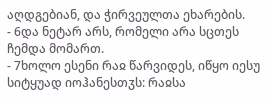აღდგებიან, და ჭირვეულთა ეხარების.
- 6და ნეტარ არს, რომელი არა სცთეს ჩემდა მომართ.
- 7ხოლო ესენი რაჲ წარვიდეს, იწყო იესუ სიტყუად იოჰანესთჳს: რაჲსა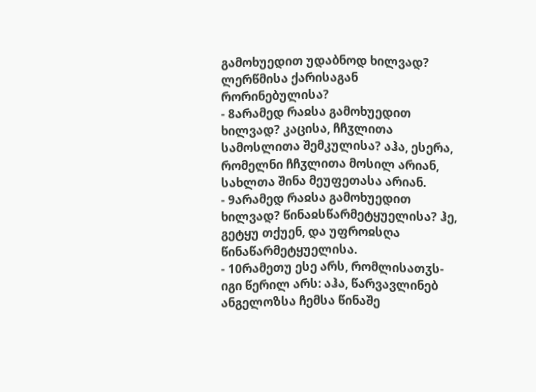გამოხუედით უდაბნოდ ხილვად? ლერწმისა ქარისაგან რორინებულისა?
- 8არამედ რაჲსა გამოხუედით ხილვად? კაცისა, ჩჩჳლითა სამოსლითა შემკულისა? აჰა, ესერა, რომელნი ჩჩჳლითა მოსილ არიან, სახლთა შინა მეუფეთასა არიან.
- 9არამედ რაჲსა გამოხუედით ხილვად? წინაჲსწარმეტყუელისა? ჰე, გეტყუ თქუენ, და უფროჲსღა წინაწარმეტყუელისა.
- 10რამეთუ ესე არს, რომლისათჳს-იგი წერილ არს: აჰა, წარვავლინებ ანგელოზსა ჩემსა წინაშე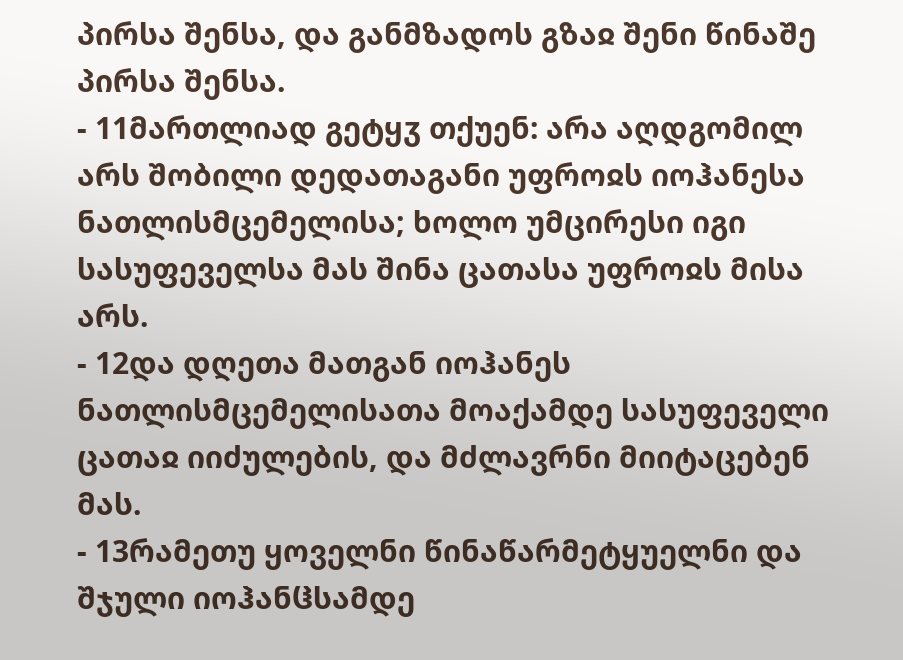პირსა შენსა, და განმზადოს გზაჲ შენი წინაშე პირსა შენსა.
- 11მართლიად გეტყჳ თქუენ: არა აღდგომილ არს შობილი დედათაგანი უფროჲს იოჰანესა ნათლისმცემელისა; ხოლო უმცირესი იგი სასუფეველსა მას შინა ცათასა უფროჲს მისა არს.
- 12და დღეთა მათგან იოჰანეს ნათლისმცემელისათა მოაქამდე სასუფეველი ცათაჲ იიძულების, და მძლავრნი მიიტაცებენ მას.
- 13რამეთუ ყოველნი წინაწარმეტყუელნი და შჯული იოჰანჱსამდე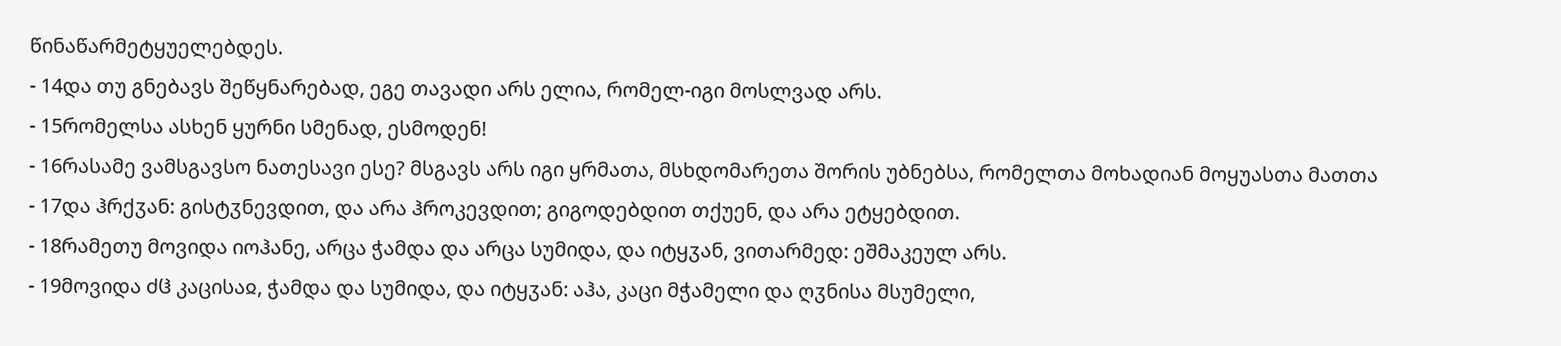წინაწარმეტყუელებდეს.
- 14და თუ გნებავს შეწყნარებად, ეგე თავადი არს ელია, რომელ-იგი მოსლვად არს.
- 15რომელსა ასხენ ყურნი სმენად, ესმოდენ!
- 16რასამე ვამსგავსო ნათესავი ესე? მსგავს არს იგი ყრმათა, მსხდომარეთა შორის უბნებსა, რომელთა მოხადიან მოყუასთა მათთა
- 17და ჰრქჳან: გისტჳნევდით, და არა ჰროკევდით; გიგოდებდით თქუენ, და არა ეტყებდით.
- 18რამეთუ მოვიდა იოჰანე, არცა ჭამდა და არცა სუმიდა, და იტყჳან, ვითარმედ: ეშმაკეულ არს.
- 19მოვიდა ძჱ კაცისაჲ, ჭამდა და სუმიდა, და იტყჳან: აჰა, კაცი მჭამელი და ღჳნისა მსუმელი,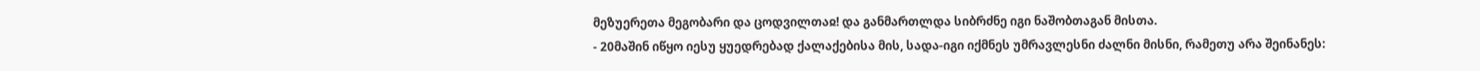მეზუერეთა მეგობარი და ცოდვილთაჲ! და განმართლდა სიბრძნე იგი ნაშობთაგან მისთა.
- 20მაშინ იწყო იესუ ყუედრებად ქალაქებისა მის, სადა-იგი იქმნეს უმრავლესნი ძალნი მისნი, რამეთუ არა შეინანეს: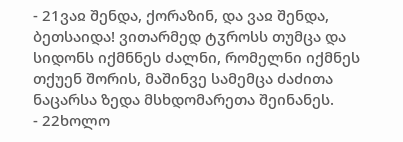- 21ვაჲ შენდა, ქორაზინ, და ვაჲ შენდა, ბეთსაიდა! ვითარმედ ტჳროსს თუმცა და სიდონს იქმნნეს ძალნი, რომელნი იქმნეს თქუენ შორის, მაშინვე სამემცა ძაძითა ნაცარსა ზედა მსხდომარეთა შეინანეს.
- 22ხოლო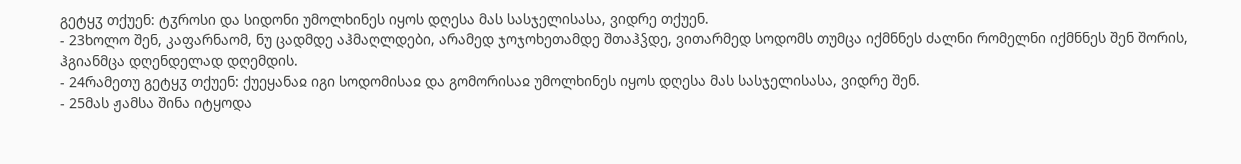გეტყჳ თქუენ: ტჳროსი და სიდონი უმოლხინეს იყოს დღესა მას სასჯელისასა, ვიდრე თქუენ.
- 23ხოლო შენ, კაფარნაომ, ნუ ცადმდე აჰმაღლდები, არამედ ჯოჯოხეთამდე შთაჰჴდე, ვითარმედ სოდომს თუმცა იქმნნეს ძალნი რომელნი იქმნნეს შენ შორის, ჰგიანმცა დღენდელად დღემდის.
- 24რამეთუ გეტყჳ თქუენ: ქუეყანაჲ იგი სოდომისაჲ და გომორისაჲ უმოლხინეს იყოს დღესა მას სასჯელისასა, ვიდრე შენ.
- 25მას ჟამსა შინა იტყოდა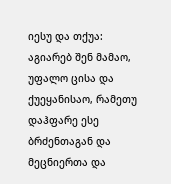იესუ და თქუა: აგიარებ შენ მამაო, უფალო ცისა და ქუეყანისაო, რამეთუ დაჰფარე ესე ბრძენთაგან და მეცნიერთა და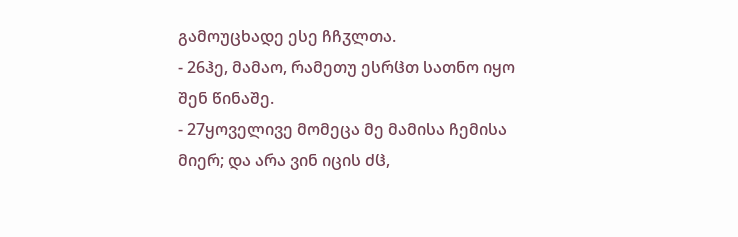გამოუცხადე ესე ჩჩჳლთა.
- 26ჰე, მამაო, რამეთუ ესრჱთ სათნო იყო შენ წინაშე.
- 27ყოველივე მომეცა მე მამისა ჩემისა მიერ; და არა ვინ იცის ძჱ,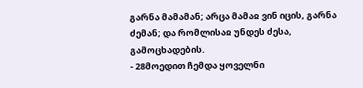გარნა მამამან; არცა მამაჲ ვინ იცის, გარნა ძემან; და რომლისაჲ უნდეს ძესა, გამოცხადების.
- 28მოედით ჩემდა ყოველნი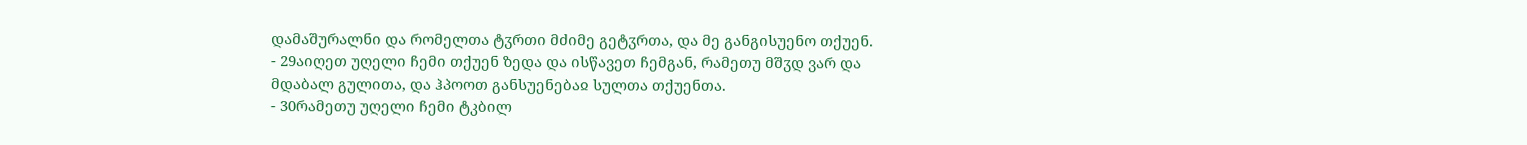დამაშურალნი და რომელთა ტჳრთი მძიმე გეტჳრთა, და მე განგისუენო თქუენ.
- 29აიღეთ უღელი ჩემი თქუენ ზედა და ისწავეთ ჩემგან, რამეთუ მშჳდ ვარ და მდაბალ გულითა, და ჰპოოთ განსუენებაჲ სულთა თქუენთა.
- 30რამეთუ უღელი ჩემი ტკბილ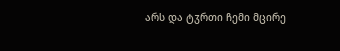არს და ტჳრთი ჩემი მცირე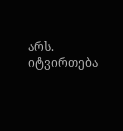არს.
იტვირთება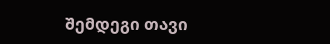შემდეგი თავი